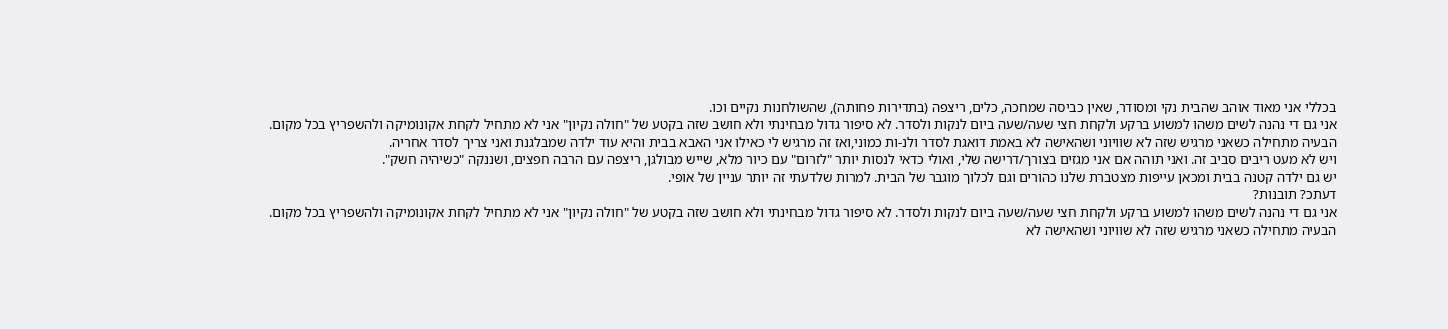בכללי אני מאוד אוהב שהבית נקי ומסודר, שאין כביסה שמחכה, כלים, ריצפה (בתדירות פחותה), שהשולחנות נקיים וכו.
אני גם די נהנה לשים משהו למשוע ברקע ולקחת חצי שעה/שעה ביום לנקות ולסדר. לא סיפור גדול מבחינתי ולא חושב שזה בקטע של "חולה נקיון" אני לא מתחיל לקחת אקונומיקה ולהשפריץ בכל מקום.
הבעיה מתחילה כשאני מרגיש שזה לא שוויוני ושהאישה לא באמת דואגת לסדר ולנ-ות כמוני,ואז זה מרגיש לי כאילו אני האבא בבית והיא עוד ילדה שמבלגנת ואני צריך לסדר אחריה.
ויש לא מעט ריבים סביב זה. ואני תוהה אם אני מגזים בצורך/דרישה שלי, ואולי כדאי לנסות יותר "לזרום" עם כיור מלא, שייש מבולגן, ריצפה עם הרבה חפצים, ושננקה "כשיהיה חשק".
יש גם ילדה קטנה בבית ומכאן עייפות מצטברת שלנו כהורים וגם לכלוך מוגבר של הבית. למרות שלדעתי זה יותר עניין של אופי.
דעתכ? תובנות?
אני גם די נהנה לשים משהו למשוע ברקע ולקחת חצי שעה/שעה ביום לנקות ולסדר. לא סיפור גדול מבחינתי ולא חושב שזה בקטע של "חולה נקיון" אני לא מתחיל לקחת אקונומיקה ולהשפריץ בכל מקום.
הבעיה מתחילה כשאני מרגיש שזה לא שוויוני ושהאישה לא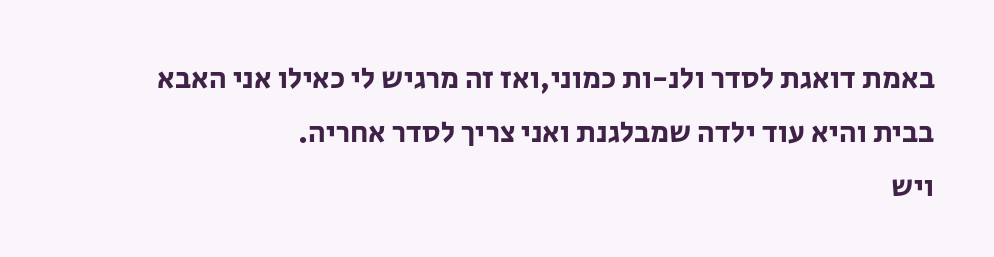באמת דואגת לסדר ולנ-ות כמוני,ואז זה מרגיש לי כאילו אני האבא בבית והיא עוד ילדה שמבלגנת ואני צריך לסדר אחריה.
ויש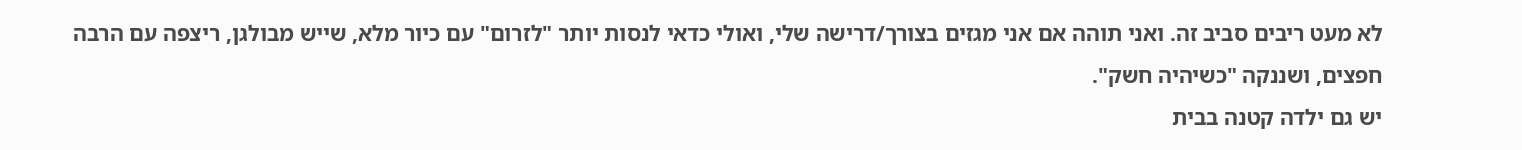לא מעט ריבים סביב זה. ואני תוהה אם אני מגזים בצורך/דרישה שלי, ואולי כדאי לנסות יותר "לזרום" עם כיור מלא, שייש מבולגן, ריצפה עם הרבה חפצים, ושננקה "כשיהיה חשק".
יש גם ילדה קטנה בבית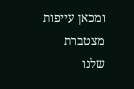ומכאן עייפות מצטברת שלנו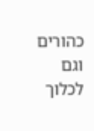כהורים וגם לכלוך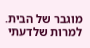מוגבר של הבית. למרות שלדעתי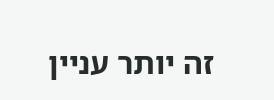זה יותר עניין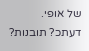של אופי.
דעתכ? תובנות?